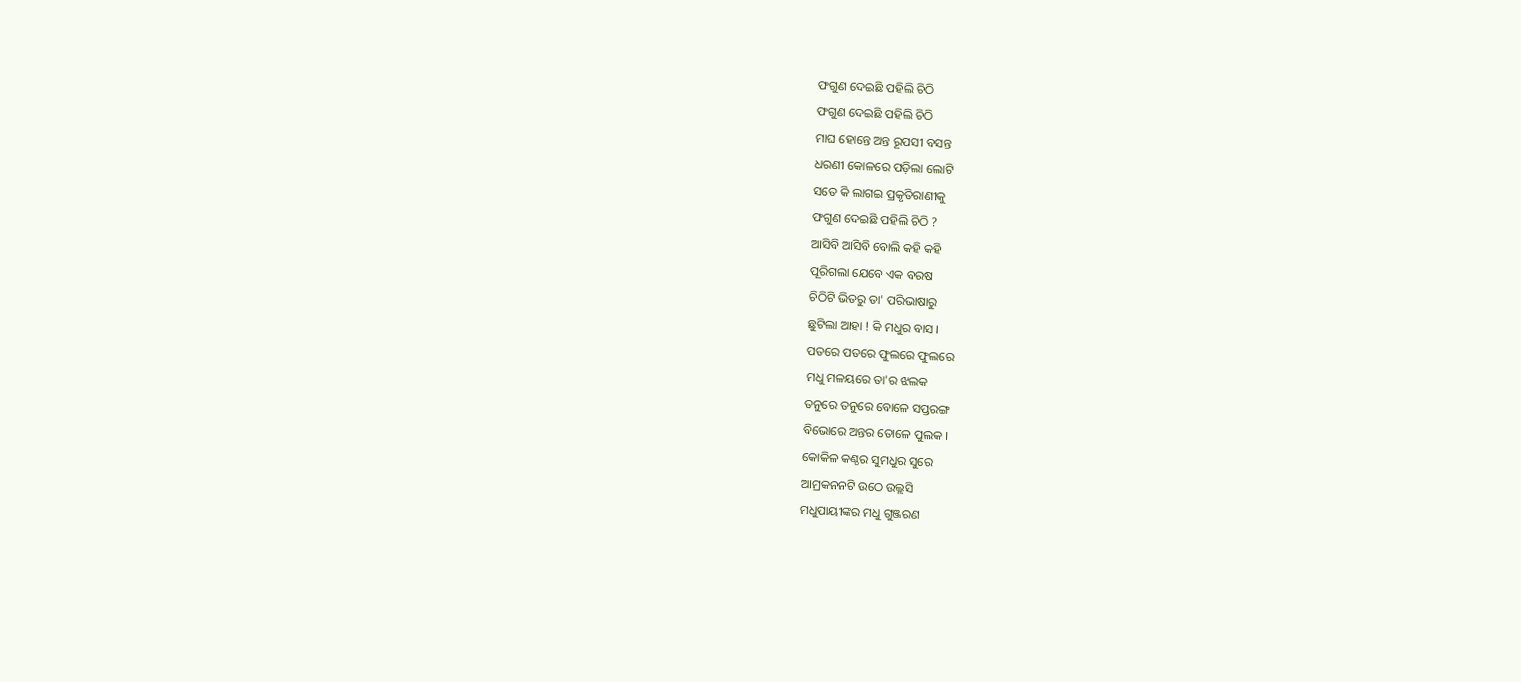ଫଗୁଣ ଦେଇଛି ପହିଲି ଚିଠି
ଫଗୁଣ ଦେଇଛି ପହିଲି ଚିଠି
ମାଘ ହୋନ୍ତେ ଅନ୍ତ ରୂପସୀ ବସନ୍ତ
ଧରଣୀ କୋଳରେ ପଡ଼ିଲା ଲୋଟି
ସତେ କି ଲାଗଇ ପ୍ରକୃତିରାଣୀକୁ
ଫଗୁଣ ଦେଇଛି ପହିଲି ଚିଠି ?
ଆସିବି ଆସିବି ବୋଲି କହି କହି
ପୂରିଗଲା ଯେବେ ଏକ ବରଷ
ଚିଠିଟି ଭିତରୁ ତା' ପରିଭାଷାରୁ
ଛୁଟିଲା ଆହା ! କି ମଧୁର ବାସ ।
ପତରେ ପତରେ ଫୁଲରେ ଫୁଲରେ
ମଧୁ ମଳୟରେ ତା'ର ଝଲକ
ତନୁରେ ତନୁରେ ବୋଳେ ସପ୍ତରଙ୍ଗ
ବିଭୋରେ ଅନ୍ତର ତୋଳେ ପୁଲକ ।
କୋକିଳ କଣ୍ଠର ସୁମଧୁର ସୁରେ
ଆମ୍ରକନନଟି ଉଠେ ଉଲ୍ଲସି
ମଧୁପାୟୀଙ୍କର ମଧୁ ଗୁଞ୍ଜରଣ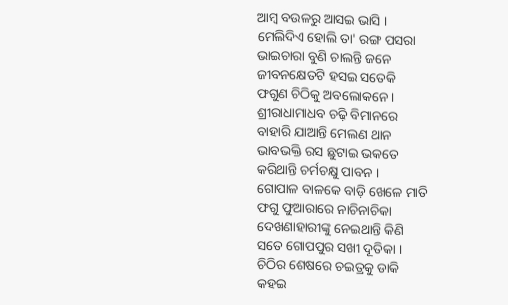ଆମ୍ବ ବଉଳରୁ ଆସଇ ଭାସି ।
ମେଲିଦିଏ ହୋଲି ତା' ରଙ୍ଗ ପସରା
ଭାଇଚାରା ବୁଣି ଚାଲନ୍ତି ଜନେ
ଜୀବନକ୍ଷେତଟି ହସଇ ସତେକି
ଫଗୁଣ ଚିଠିକୁ ଅବଲୋକନେ ।
ଶ୍ରୀରାଧାମାଧବ ଚଢ଼ି ବିମାନରେ
ବାହାରି ଯାଆନ୍ତି ମେଲଣ ଥାନ
ଭାବଭକ୍ତି ରସ ଛୁଟାଇ ଭକତେ
କରିଥାନ୍ତି ଚର୍ମଚକ୍ଷୁ ପାବନ ।
ଗୋପାଳ ବାଳକେ ବାଡ଼ି ଖେଳେ ମାତି
ଫଗୁ ଫୁଆରାରେ ନାଚିନାଚିକା
ଦେଖଣାହାରୀଙ୍କୁ ନେଇଥାନ୍ତି କିଣି
ସତେ ଗୋପପୁର ସଖୀ ଦୂତିକା ।
ଚିଠିର ଶେଷରେ ଚଇତ୍ରକୁ ଡାକି
କହଇ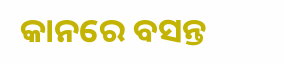କାନରେ ବସନ୍ତ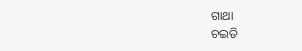ଗାଥା
ଚଇତି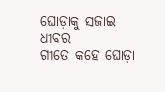ଘୋଡ଼ାକୁ ସଜାଇ ଧୀବର
ଗୀତେ କହେ ଘୋଡ଼ା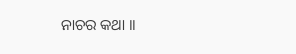ନାଚର କଥା ।।